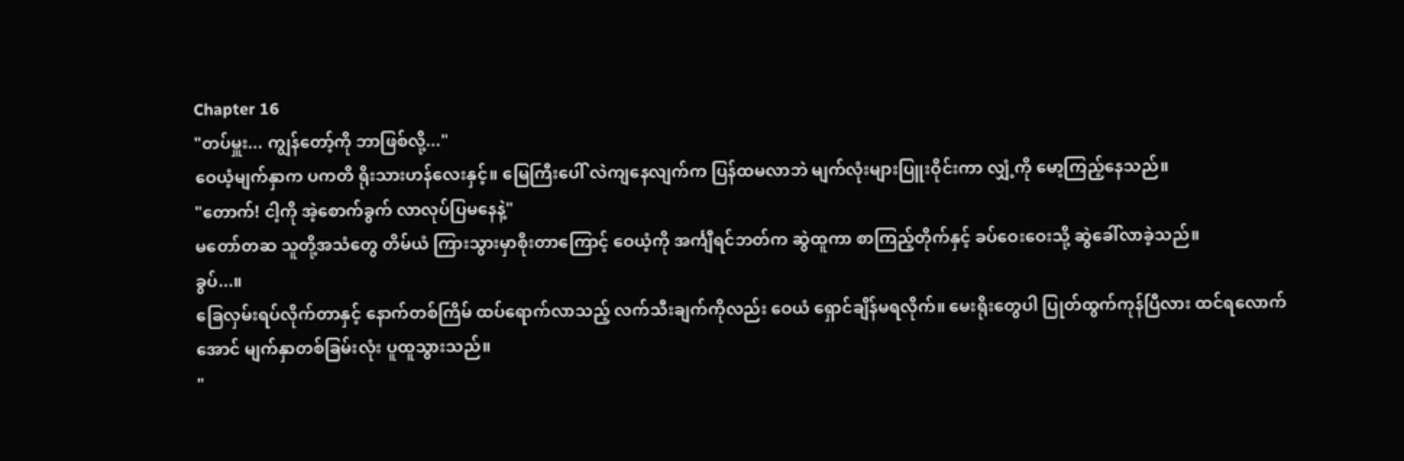Chapter 16
"တပ်မှူး... ကျွန်တော့်ကို ဘာဖြစ်လို့..."
ဝေယံ့မျက်နှာက ပကတိ ရိုးသားဟန်လေးနှင့်။ မြေကြီးပေါ် လဲကျနေလျက်က ပြန်ထမလာဘဲ မျက်လုံးများပြူးဝိုင်းကာ လျှံ့ကို မော့ကြည့်နေသည်။
"တောက်! ငါ့ကို အဲ့စောက်ခွက် လာလုပ်ပြမနေနဲ့"
မတော်တဆ သူတို့အသံတွေ တိမ်ယံ ကြားသွားမှာစိုးတာကြောင့် ဝေယံ့ကို အင်္ကျီရင်ဘတ်က ဆွဲထူကာ စာကြည့်တိုက်နှင့် ခပ်ဝေးဝေးသို့ ဆွဲခေါ်လာခဲ့သည်။
ခွပ်...။
ခြေလှမ်းရပ်လိုက်တာနှင့် နောက်တစ်ကြိမ် ထပ်ရောက်လာသည့် လက်သီးချက်ကိုလည်း ဝေယံ ရှောင်ချိန်မရလိုက်။ မေးရိုးတွေပါ ပြုတ်ထွက်ကုန်ပြီလား ထင်ရလောက်အောင် မျက်နှာတစ်ခြမ်းလုံး ပူထူသွားသည်။
"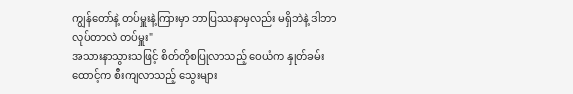ကျွန်တော်နဲ့ တပ်မှူးနဲ့ကြားမှာ ဘာပြဿနာမှလည်း မရှိဘဲနဲ့ ဒါဘာလုပ်တာလဲ တပ်မှူး"
အသားနာသွားသဖြင့် စိတ်တိုစပြုလာသည့် ဝေယံက နှုတ်ခမ်းထောင့်က စီးကျလာသည့် သွေးများ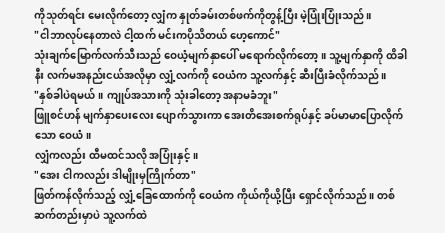ကိုသုတ်ရင်း မေးလိုက်တော့ လျှံက နှုတ်ခမ်းတစ်ဖက်ကိုတွန့်ပြီး မဲ့ပြုံးပြုံးသည်။
"ငါဘာလုပ်နေတာလဲ ငါ့ထက် မင်းကပိုသိတယ် ဟေ့ကောင်"
သုံးချက်မြောက်လက်သီးသည် ဝေယံ့မျက်နှာပေါ် မရောက်လိုက်တော့။ သူ့မျက်နှာကို ထိခါနီး လက်မအနည်းငယ်အလိုမှာ လျှံ့လက်ကို ဝေယံက သူ့လက်နှင့် ဆီးပြီးခံလိုက်သည်။
"နှစ်ခါပဲရမယ်။ ကျုပ်အသားကို သုံးခါတော့ အနာမခံဘူး"
ဖြူစင်ဟန် မျက်နှာပေးလေး ပျောက်သွားကာ အေးတိအေးစက်ရုပ်နှင့် ခပ်မာမာပြောလိုက်သော ဝေယံ။
လျှံကလည်း ထီမထင်သလို အပြုံးနှင့်။
"အေး ငါကလည်း ဒါမျိုးမှကြိုက်တာ"
ဖြတ်ကန်လိုက်သည့် လျှံ့ခြေထောက်ကို ဝေယံက ကိုယ်ကိုယို့ပြီး ရှောင်လိုက်သည်။ တစ်ဆက်တည်းမှာပဲ သူ့လက်ထဲ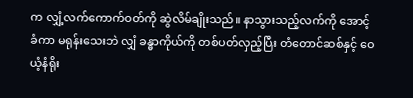က လျှံ့လက်ကောက်ဝတ်ကို ဆွဲလိမ်ချိုးသည်။ နာသွားသည့်လက်ကို အောင့်ခံကာ မရုန်းသေးဘဲ လျှံ ခန္ဓာကိုယ်ကို တစ်ပတ်လှည့်ပြီး တံတောင်ဆစ်နှင့် ဝေယံ့နံရိုး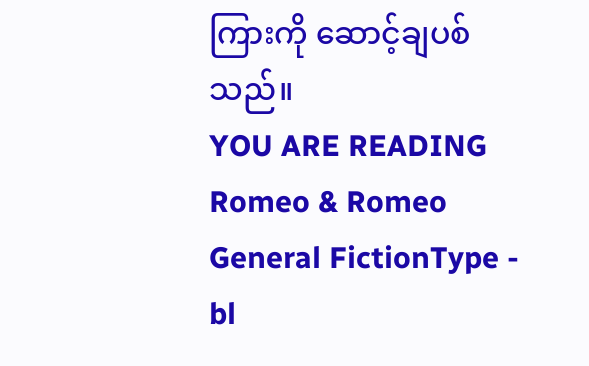ကြားကို ဆောင့်ချပစ်သည်။
YOU ARE READING
Romeo & Romeo
General FictionType - bl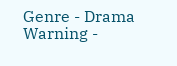Genre - Drama Warning -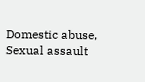Domestic abuse, Sexual assault